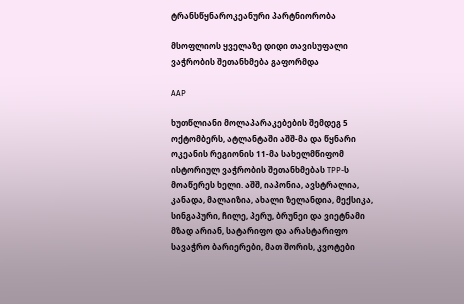ტრანსწყნაროკეანური პარტნიორობა

მსოფლიოს ყველაზე დიდი თავისუფალი ვაჭრობის შეთანხმება გაფორმდა

AAP

ხუთწლიანი მოლაპარაკებების შემდეგ 5 ოქტომბერს, ატლანტაში აშშ-მა და წყნარი ოკეანის რეგიონის 11-მა სახელმწიფომ ისტორიულ ვაჭრობის შეთანხმებას TPP-ს მოაწერეს ხელი. აშშ, იაპონია, ავსტრალია, კანადა, მალაიზია, ახალი ზელანდია, მექსიკა, სინგაპური, ჩილე, პერუ, ბრუნეი და ვიეტნამი მზად არიან, სატარიფო და არასტარიფო სავაჭრო ბარიერები, მათ შორის, კვოტები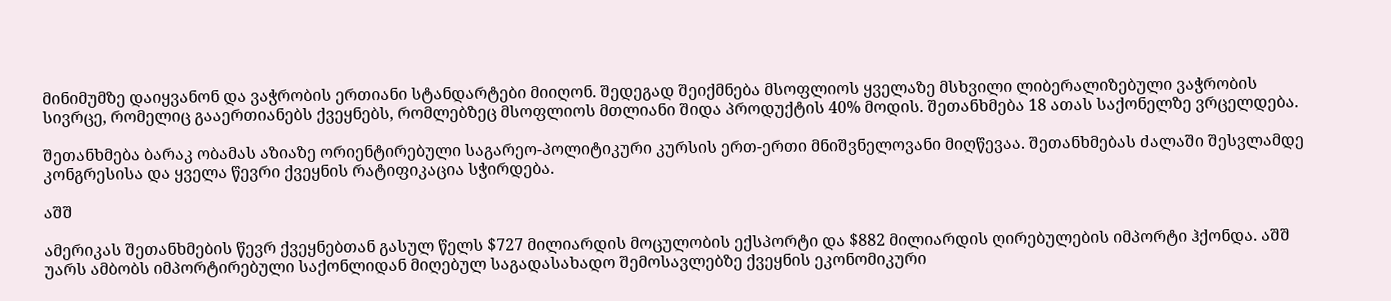მინიმუმზე დაიყვანონ და ვაჭრობის ერთიანი სტანდარტები მიიღონ. შედეგად შეიქმნება მსოფლიოს ყველაზე მსხვილი ლიბერალიზებული ვაჭრობის სივრცე, რომელიც გააერთიანებს ქვეყნებს, რომლებზეც მსოფლიოს მთლიანი შიდა პროდუქტის 40% მოდის. შეთანხმება 18 ათას საქონელზე ვრცელდება.

შეთანხმება ბარაკ ობამას აზიაზე ორიენტირებული საგარეო-პოლიტიკური კურსის ერთ-ერთი მნიშვნელოვანი მიღწევაა. შეთანხმებას ძალაში შესვლამდე კონგრესისა და ყველა წევრი ქვეყნის რატიფიკაცია სჭირდება.

აშშ

ამერიკას შეთანხმების წევრ ქვეყნებთან გასულ წელს $727 მილიარდის მოცულობის ექსპორტი და $882 მილიარდის ღირებულების იმპორტი ჰქონდა. აშშ უარს ამბობს იმპორტირებული საქონლიდან მიღებულ საგადასახადო შემოსავლებზე ქვეყნის ეკონომიკური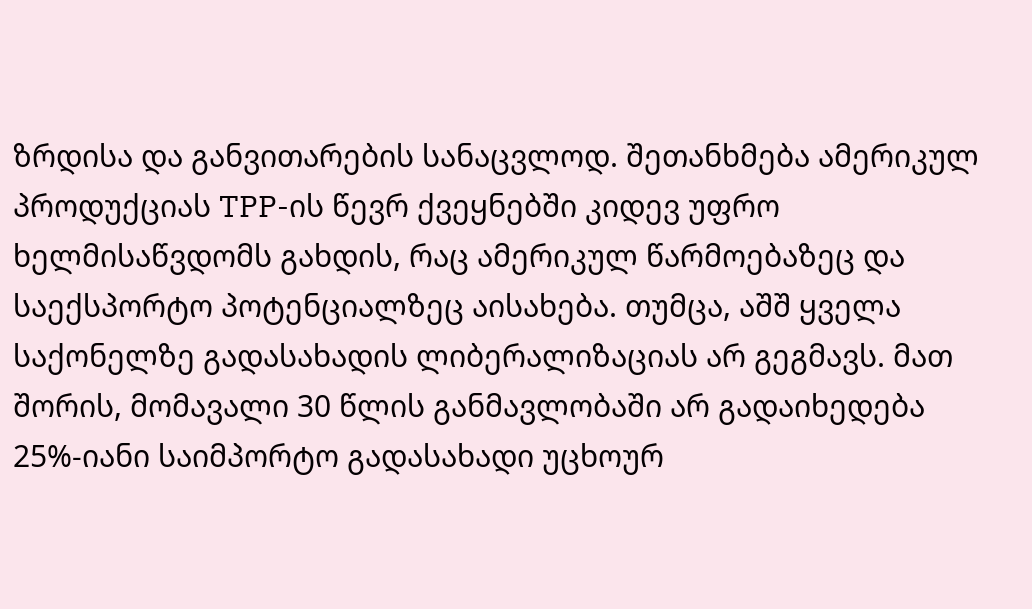ზრდისა და განვითარების სანაცვლოდ. შეთანხმება ამერიკულ პროდუქციას TPP-ის წევრ ქვეყნებში კიდევ უფრო ხელმისაწვდომს გახდის, რაც ამერიკულ წარმოებაზეც და საექსპორტო პოტენციალზეც აისახება. თუმცა, აშშ ყველა საქონელზე გადასახადის ლიბერალიზაციას არ გეგმავს. მათ შორის, მომავალი 30 წლის განმავლობაში არ გადაიხედება 25%-იანი საიმპორტო გადასახადი უცხოურ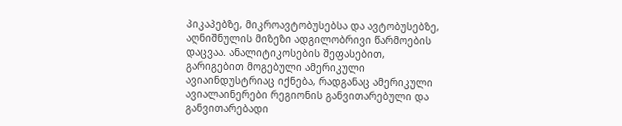პიკაპებზე, მიკროავტობუსებსა და ავტობუსებზე, აღნიშნულის მიზეზი ადგილობრივი წარმოების დაცვაა. ანალიტიკოსების შეფასებით, გარიგებით მოგებული ამერიკული ავიაინდუსტრიაც იქნება, რადგანაც ამერიკული ავიალაინერები რეგიონის განვითარებული და განვითარებადი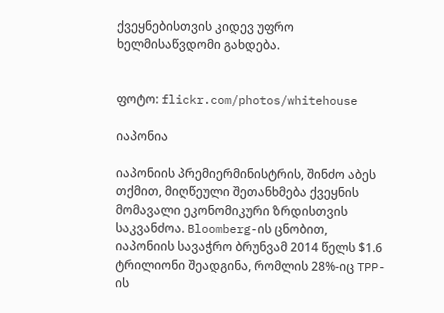ქვეყნებისთვის კიდევ უფრო ხელმისაწვდომი გახდება.


ფოტო: flickr.com/photos/whitehouse

იაპონია

იაპონიის პრემიერმინისტრის, შინძო აბეს თქმით, მიღწეული შეთანხმება ქვეყნის მომავალი ეკონომიკური ზრდისთვის საკვანძოა. Bloomberg-ის ცნობით, იაპონიის სავაჭრო ბრუნვამ 2014 წელს $1.6 ტრილიონი შეადგინა, რომლის 28%-იც TPP-ის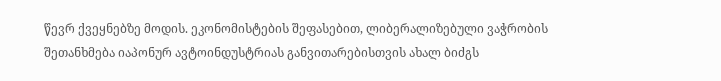წევრ ქვეყნებზე მოდის. ეკონომისტების შეფასებით, ლიბერალიზებული ვაჭრობის შეთანხმება იაპონურ ავტოინდუსტრიას განვითარებისთვის ახალ ბიძგს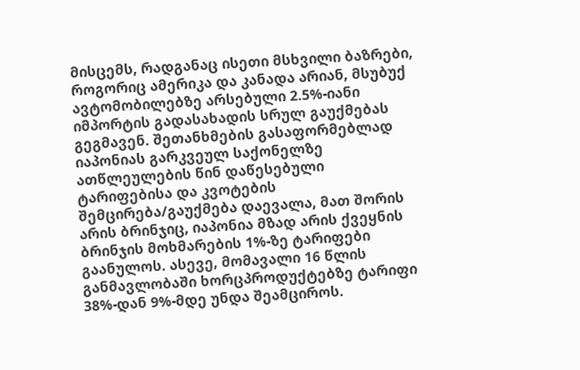მისცემს, რადგანაც ისეთი მსხვილი ბაზრები, როგორიც ამერიკა და კანადა არიან, მსუბუქ ავტომობილებზე არსებული 2.5%-იანი იმპორტის გადასახადის სრულ გაუქმებას გეგმავენ. შეთანხმების გასაფორმებლად იაპონიას გარკვეულ საქონელზე ათწლეულების წინ დაწესებული ტარიფებისა და კვოტების შემცირება/გაუქმება დაევალა, მათ შორის არის ბრინჯიც, იაპონია მზად არის ქვეყნის ბრინჯის მოხმარების 1%-ზე ტარიფები გაანულოს. ასევე, მომავალი 16 წლის განმავლობაში ხორცპროდუქტებზე ტარიფი 38%-დან 9%-მდე უნდა შეამციროს.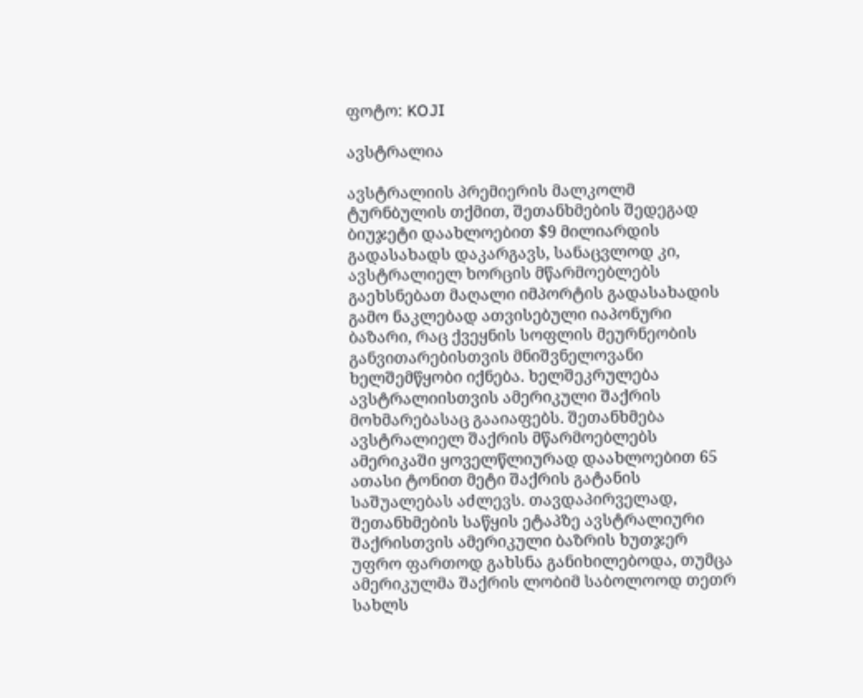ფოტო: KOJI

ავსტრალია

ავსტრალიის პრემიერის მალკოლმ ტურნბულის თქმით, შეთანხმების შედეგად ბიუჯეტი დაახლოებით $9 მილიარდის გადასახადს დაკარგავს, სანაცვლოდ კი, ავსტრალიელ ხორცის მწარმოებლებს გაეხსნებათ მაღალი იმპორტის გადასახადის გამო ნაკლებად ათვისებული იაპონური ბაზარი, რაც ქვეყნის სოფლის მეურნეობის განვითარებისთვის მნიშვნელოვანი ხელშემწყობი იქნება. ხელშეკრულება ავსტრალიისთვის ამერიკული შაქრის მოხმარებასაც გააიაფებს. შეთანხმება ავსტრალიელ შაქრის მწარმოებლებს ამერიკაში ყოველწლიურად დაახლოებით 65 ათასი ტონით მეტი შაქრის გატანის საშუალებას აძლევს. თავდაპირველად, შეთანხმების საწყის ეტაპზე ავსტრალიური შაქრისთვის ამერიკული ბაზრის ხუთჯერ უფრო ფართოდ გახსნა განიხილებოდა, თუმცა ამერიკულმა შაქრის ლობიმ საბოლოოდ თეთრ სახლს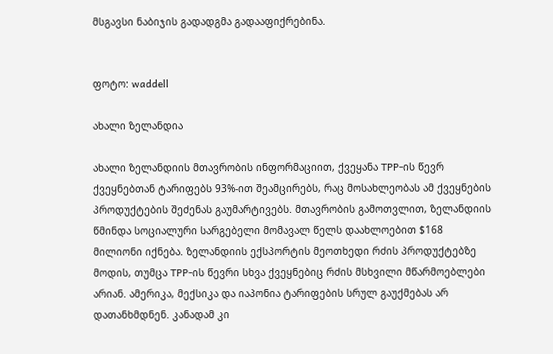მსგავსი ნაბიჯის გადადგმა გადააფიქრებინა.


ფოტო: waddell

ახალი ზელანდია

ახალი ზელანდიის მთავრობის ინფორმაციით, ქვეყანა TPP-ის წევრ ქვეყნებთან ტარიფებს 93%-ით შეამცირებს, რაც მოსახლეობას ამ ქვეყნების პროდუქტების შეძენას გაუმარტივებს. მთავრობის გამოთვლით, ზელანდიის წმინდა სოციალური სარგებელი მომავალ წელს დაახლოებით $168 მილიონი იქნება. ზელანდიის ექსპორტის მეოთხედი რძის პროდუქტებზე მოდის, თუმცა TPP-ის წევრი სხვა ქვეყნებიც რძის მსხვილი მწარმოებლები არიან. ამერიკა, მექსიკა და იაპონია ტარიფების სრულ გაუქმებას არ დათანხმდნენ. კანადამ კი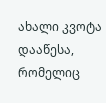ახალი კვოტა დააწესა, რომელიც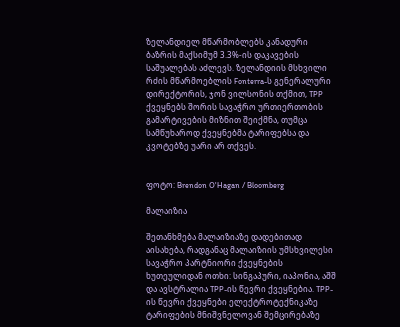ზელანდიელ მწარმობლებს კანადური ბაზრის მაქსიმუმ 3.3%-ის დაკავების საშუალებას აძლევს. ზელანდიის მსხვილი რძის მწარმოებლის Fonterra-ს გენერალური დირექტორის, ჯონ ვილსონის თქმით, TPP ქვეყნებს შორის სავაჭრო ურთიერთობის გამარტივების მიზნით შეიქმნა, თუმცა სამწუხაროდ ქვეყნებმა ტარიფებსა და კვოტებზე უარი არ თქვეს.


ფოტო: Brendon O'Hagan / Bloomberg

მალაიზია

შეთანხმება მალაიზიაზე დადებითად აისახება, რადგანაც მალაიზიის უმსხვილესი სავაჭრო პარტნიორი ქვეყნების ხუთეულიდან ოთხი: სინგაპური, იაპონია, აშშ და ავსტრალია TPP-ის წევრი ქვეყნებია. TPP-ის წევრი ქვეყნები ელექტროტექნიკაზე ტარიფების მნიშვნელოვან შემცირებაზე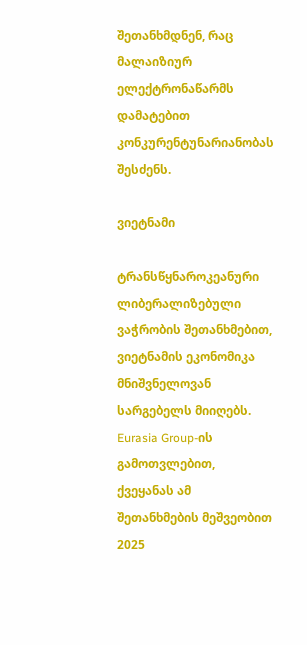შეთანხმდნენ, რაც მალაიზიურ ელექტრონაწარმს დამატებით კონკურენტუნარიანობას შესძენს.

ვიეტნამი

ტრანსწყნაროკეანური ლიბერალიზებული ვაჭრობის შეთანხმებით, ვიეტნამის ეკონომიკა მნიშვნელოვან სარგებელს მიიღებს. Eurasia Group-ის გამოთვლებით, ქვეყანას ამ შეთანხმების მეშვეობით 2025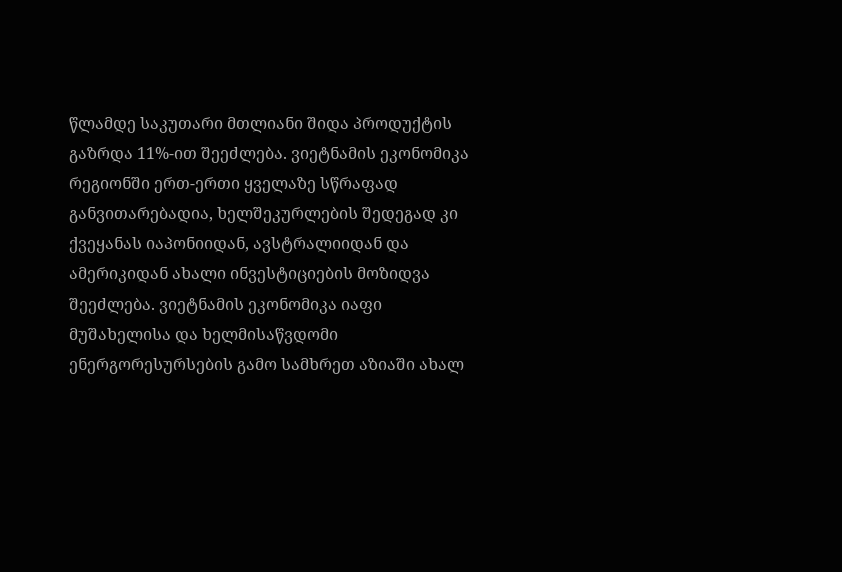წლამდე საკუთარი მთლიანი შიდა პროდუქტის გაზრდა 11%-ით შეეძლება. ვიეტნამის ეკონომიკა რეგიონში ერთ-ერთი ყველაზე სწრაფად განვითარებადია, ხელშეკურლების შედეგად კი ქვეყანას იაპონიიდან, ავსტრალიიდან და ამერიკიდან ახალი ინვესტიციების მოზიდვა შეეძლება. ვიეტნამის ეკონომიკა იაფი მუშახელისა და ხელმისაწვდომი ენერგორესურსების გამო სამხრეთ აზიაში ახალ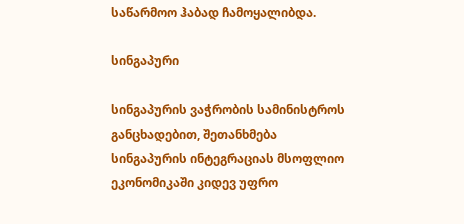საწარმოო ჰაბად ჩამოყალიბდა.

სინგაპური

სინგაპურის ვაჭრობის სამინისტროს განცხადებით, შეთანხმება სინგაპურის ინტეგრაციას მსოფლიო ეკონომიკაში კიდევ უფრო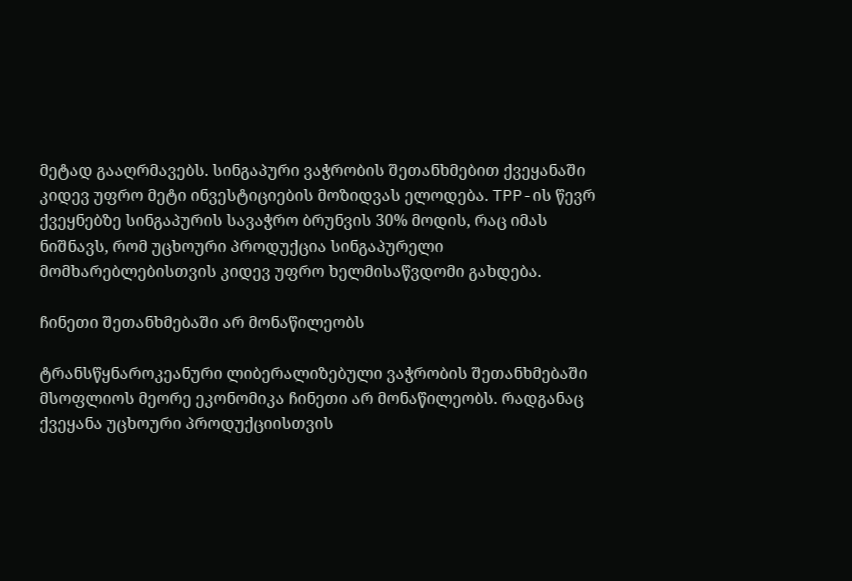მეტად გააღრმავებს. სინგაპური ვაჭრობის შეთანხმებით ქვეყანაში კიდევ უფრო მეტი ინვესტიციების მოზიდვას ელოდება. TPP-ის წევრ ქვეყნებზე სინგაპურის სავაჭრო ბრუნვის 30% მოდის, რაც იმას ნიშნავს, რომ უცხოური პროდუქცია სინგაპურელი მომხარებლებისთვის კიდევ უფრო ხელმისაწვდომი გახდება.

ჩინეთი შეთანხმებაში არ მონაწილეობს

ტრანსწყნაროკეანური ლიბერალიზებული ვაჭრობის შეთანხმებაში მსოფლიოს მეორე ეკონომიკა ჩინეთი არ მონაწილეობს. რადგანაც ქვეყანა უცხოური პროდუქციისთვის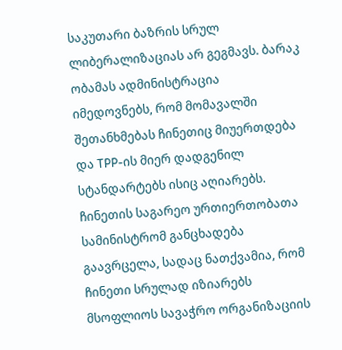საკუთარი ბაზრის სრულ ლიბერალიზაციას არ გეგმავს. ბარაკ ობამას ადმინისტრაცია იმედოვნებს, რომ მომავალში შეთანხმებას ჩინეთიც მიუერთდება და TPP-ის მიერ დადგენილ სტანდარტებს ისიც აღიარებს. ჩინეთის საგარეო ურთიერთობათა სამინისტრომ განცხადება გაავრცელა, სადაც ნათქვამია, რომ ჩინეთი სრულად იზიარებს მსოფლიოს სავაჭრო ორგანიზაციის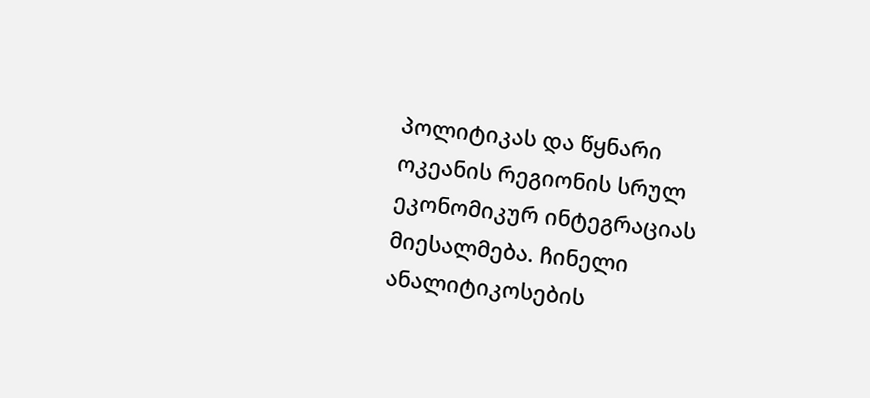პოლიტიკას და წყნარი ოკეანის რეგიონის სრულ ეკონომიკურ ინტეგრაციას მიესალმება. ჩინელი ანალიტიკოსების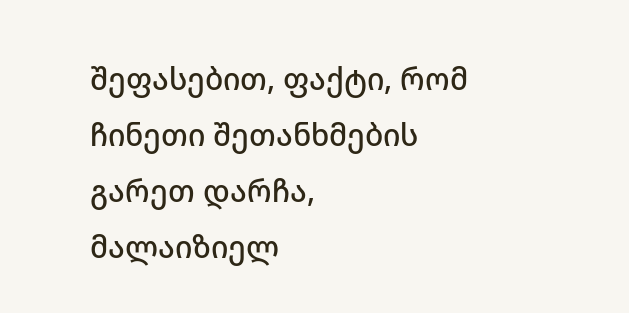შეფასებით, ფაქტი, რომ ჩინეთი შეთანხმების გარეთ დარჩა, მალაიზიელ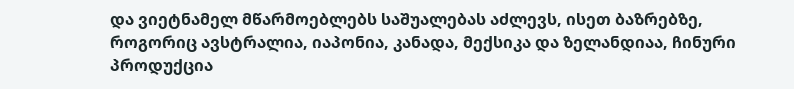და ვიეტნამელ მწარმოებლებს საშუალებას აძლევს, ისეთ ბაზრებზე, როგორიც ავსტრალია, იაპონია, კანადა, მექსიკა და ზელანდიაა, ჩინური პროდუქცია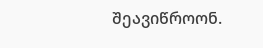შეავიწროონ.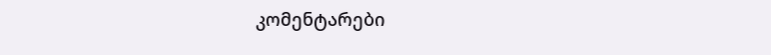კომენტარები